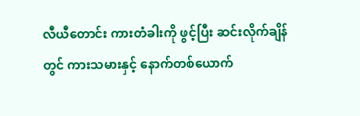လီယီတောင်း ကားတံခါးကို ဖွင့်ပြီး ဆင်းလိုက်ချိန်တွင် ကားသမားနှင့် နောက်တစ်ယောက်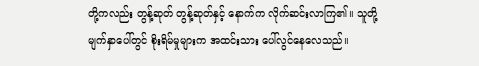တို့ကလည်း တွန့်ဆုတ် တွန့်ဆုတ်နှင့် နောက်က လိုက်ဆင်းလာကြ၏။ သူတို့ မျက်နှာပေါ်တွင် စိုးရိမ်မှုများက အထင်းသား ပေါ်လွင်နေလေသည်။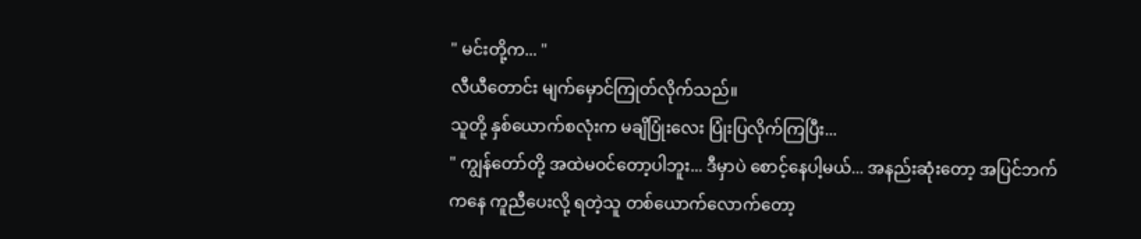" မင်းတို့က... "
လီယီတောင်း မျက်မှောင်ကြုတ်လိုက်သည်။
သူတို့ နှစ်ယောက်စလုံးက မချိပြုံးလေး ပြုံးပြလိုက်ကြပြီး...
" ကျွန်တော်တို့ အထဲမဝင်တော့ပါဘူး... ဒီမှာပဲ စောင့်နေပါ့မယ်... အနည်းဆုံးတော့ အပြင်ဘက်ကနေ ကူညီပေးလို့ ရတဲ့သူ တစ်ယောက်လောက်တော့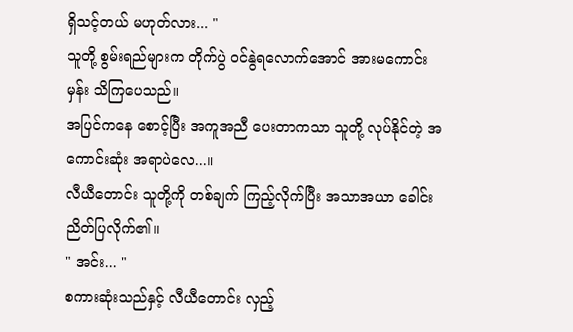ရှိသင့်တယ် မဟုတ်လား... "
သူတို့ စွမ်းရည်များက တိုက်ပွဲ ဝင်နွဲရလောက်အောင် အားမကောင်းမှန်း သိကြပေသည်။
အပြင်ကနေ စောင့်ပြီး အကူအညီ ပေးတာကသာ သူတို့ လုပ်နိုင်တဲ့ အကောင်းဆုံး အရာပဲလေ...။
လီယီတောင်း သူတို့ကို တစ်ချက် ကြည့်လိုက်ပြီး အသာအယာ ခေါင်းညိတ်ပြလိုက်၏။
" အင်း... "
စကားဆုံးသည်နှင့် လီယီတောင်း လှည့်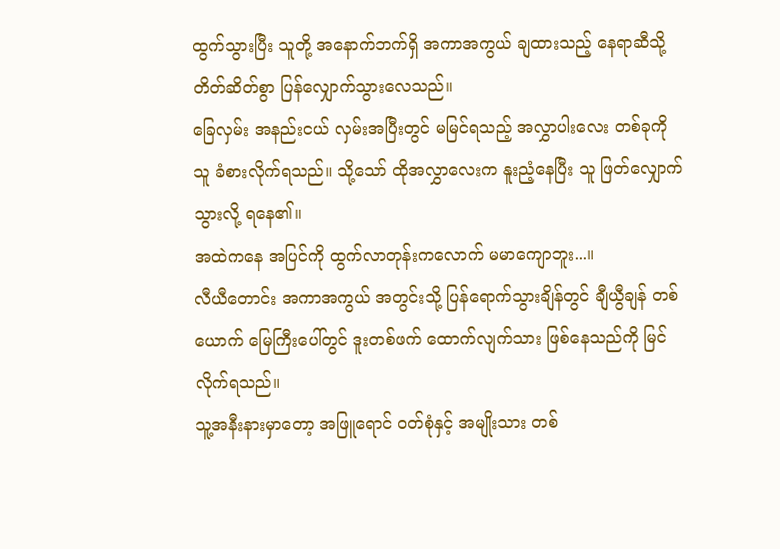ထွက်သွားပြီး သူတို့ အနောက်ဘက်ရှိ အကာအကွယ် ချထားသည့် နေရာဆီသို့ တိတ်ဆိတ်စွာ ပြန်လျှောက်သွားလေသည်။
ခြေလှမ်း အနည်းငယ် လှမ်းအပြီးတွင် မမြင်ရသည့် အလွှာပါးလေး တစ်ခုကို သူ ခံစားလိုက်ရသည်။ သို့သော် ထိုအလွှာလေးက နူးညံ့နေပြီး သူ ဖြတ်လျှောက်သွားလို့ ရနေ၏။
အထဲကနေ အပြင်ကို ထွက်လာတုန်းကလောက် မမာကျောဘူး...။
လီယီတောင်း အကာအကွယ် အတွင်းသို့ ပြန်ရောက်သွားချိန်တွင် ချီယွီချန် တစ်ယောက် မြေကြီးပေါ်တွင် ဒူးတစ်ဖက် ထောက်လျက်သား ဖြစ်နေသည်ကို မြင်လိုက်ရသည်။
သူ့အနီးနားမှာတော့ အဖြူရောင် ဝတ်စုံနှင့် အမျိုးသား တစ်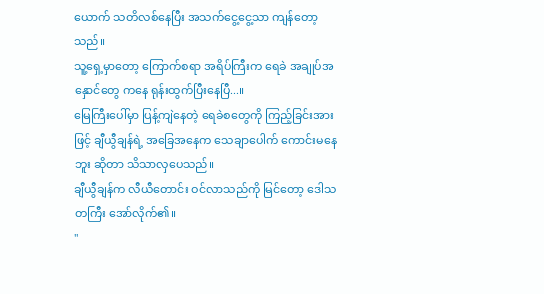ယောက် သတိလစ်နေပြီး အသက်ငွေ့ငွေ့သာ ကျန်တော့သည်။
သူ့ရှေ့မှာတော့ ကြောက်စရာ အရိပ်ကြီးက ရေခဲ အချုပ်အနှောင်တွေ ကနေ ရုန်းထွက်ပြီးနေပြီ...။
မြေကြီးပေါ်မှာ ပြန့်ကျဲနေတဲ့ ရေခဲစတွေကို ကြည့်ခြင်းအားဖြင့် ချီယွီချန်ရဲ့ အခြေအနေက သေချာပေါက် ကောင်းမနေဘူး ဆိုတာ သိသာလှပေသည်။
ချီယွီချန်က လီယီတောင်း ဝင်လာသည်ကို မြင်တော့ ဒေါသတကြီး အော်လိုက်၏။
"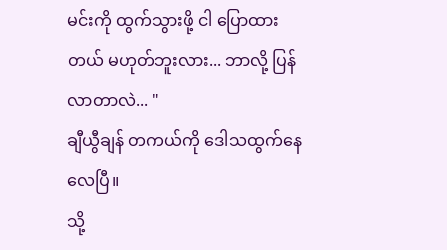မင်းကို ထွက်သွားဖို့ ငါ ပြောထားတယ် မဟုတ်ဘူးလား... ဘာလို့ ပြန်လာတာလဲ... "
ချီယွီချန် တကယ်ကို ဒေါသထွက်နေလေပြီ။
သို့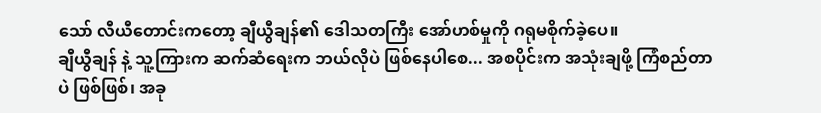သော် လီယီတောင်းကတော့ ချီယွီချန်၏ ဒေါသတကြီး အော်ဟစ်မှုကို ဂရုမစိုက်ခဲ့ပေ။
ချီယွီချန် နဲ့ သူ့ကြားက ဆက်ဆံရေးက ဘယ်လိုပဲ ဖြစ်နေပါစေ... အစပိုင်းက အသုံးချဖို့ ကြံစည်တာပဲ ဖြစ်ဖြစ်၊ အခု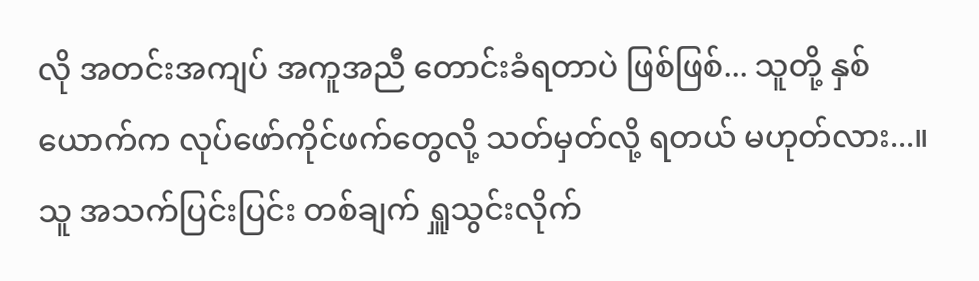လို အတင်းအကျပ် အကူအညီ တောင်းခံရတာပဲ ဖြစ်ဖြစ်... သူတို့ နှစ်ယောက်က လုပ်ဖော်ကိုင်ဖက်တွေလို့ သတ်မှတ်လို့ ရတယ် မဟုတ်လား...။
သူ အသက်ပြင်းပြင်း တစ်ချက် ရှူသွင်းလိုက်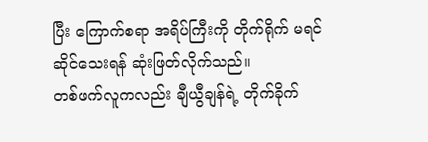ပြီး ကြောက်စရာ အရိပ်ကြီးကို တိုက်ရိုက် မရင်ဆိုင်သေးရန် ဆုံးဖြတ်လိုက်သည်။
တစ်ဖက်လူကလည်း ချီယွီချန်ရဲ့ တိုက်ခိုက်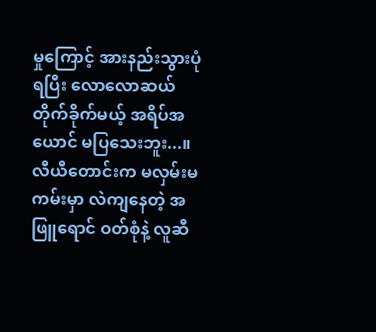မှုကြောင့် အားနည်းသွားပုံရပြီး လောလောဆယ် တိုက်ခိုက်မယ့် အရိပ်အယောင် မပြသေးဘူး...။ လီယီတောင်းက မလှမ်းမကမ်းမှာ လဲကျနေတဲ့ အဖြူရောင် ဝတ်စုံနဲ့ လူဆီ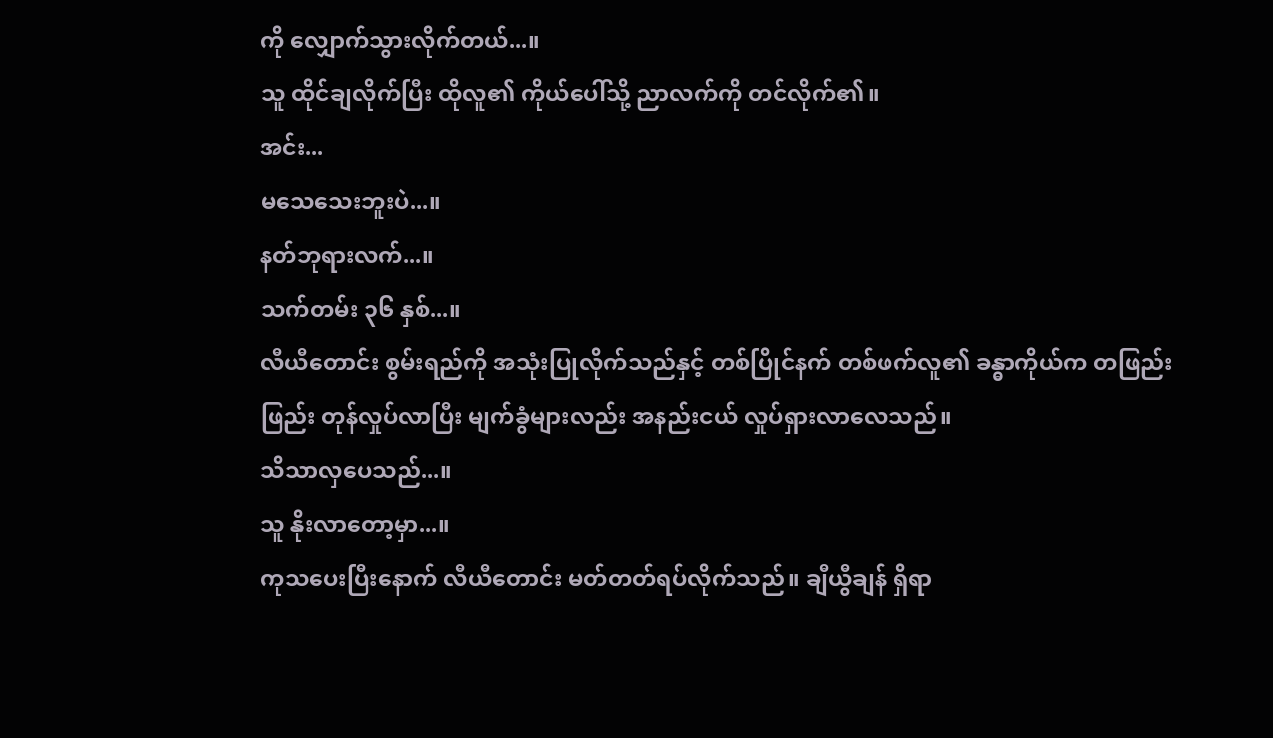ကို လျှောက်သွားလိုက်တယ်...။
သူ ထိုင်ချလိုက်ပြီး ထိုလူ၏ ကိုယ်ပေါ်သို့ ညာလက်ကို တင်လိုက်၏။
အင်း...
မသေသေးဘူးပဲ...။
နတ်ဘုရားလက်...။
သက်တမ်း ၃၆ နှစ်...။
လီယီတောင်း စွမ်းရည်ကို အသုံးပြုလိုက်သည်နှင့် တစ်ပြိုင်နက် တစ်ဖက်လူ၏ ခန္ဓာကိုယ်က တဖြည်းဖြည်း တုန်လှုပ်လာပြီး မျက်ခွံများလည်း အနည်းငယ် လှုပ်ရှားလာလေသည်။
သိသာလှပေသည်...။
သူ နိုးလာတော့မှာ...။
ကုသပေးပြီးနောက် လီယီတောင်း မတ်တတ်ရပ်လိုက်သည်။ ချီယွီချန် ရှိရာ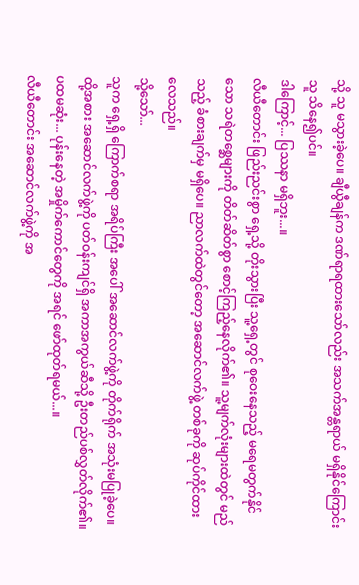သို့ သူ မသွားခဲ့ပေ။ ချီယွီချန်က ဒဏ်ရာရထားသော်လည်း အသက်အန္တရာယ် မရှိနိုင်ကြောင်း သူ သိနေ၍ပင်။
ဒါကြောင့်... ပြဿနာ မရှိဘူး...။
လီယီတောင်း ဖြည်းညင်းစွာ ရှေ့သို့ တိုးသွားပြီး သူ့ရှေ့တွင် စုဝေးနေသည့် မရေမတွက်နိုင်သော သရဲတစ္ဆေများကို တိတ်ဆိတ်စွာ စောင့်ကြည့်နေလိုက်၏။ သူ့မျက်လုံးများထဲတွင် မည်သည့် ခံစားချက်မှ မရှိပေ။ ညာလက်ထဲတွင်တော့ အဆောင်လက်ဖွဲ့ တစ်ခုကို ဆုပ်ကိုင်ထားလေသည်။
သို့သော်...
သူက ရှေ့ရှိ ကြောက်စရာ အရိပ်ကြီး အပေါ် အဆောင်လက်ဖွဲ့ကို တိုက်ရိုက် အသုံးမပြုခဲ့ပေ။
ထို့အစား အဆောင်လက်ဖွဲ့ကို ပတ်ဝန်းကျင်ရှိ အကာအကွယ်ဆီသို့ ဦးတည်ပစ်လွှတ်လိုက်၏။
ပထမဆုံး... ပုန်းနေတဲ့ အမှိုက်ကောင်တွေကို အရင် ဖော်ထုတ်ရမယ်...။
လီယီတောင်း အဆောင်လက်ဖွဲ့ကို အ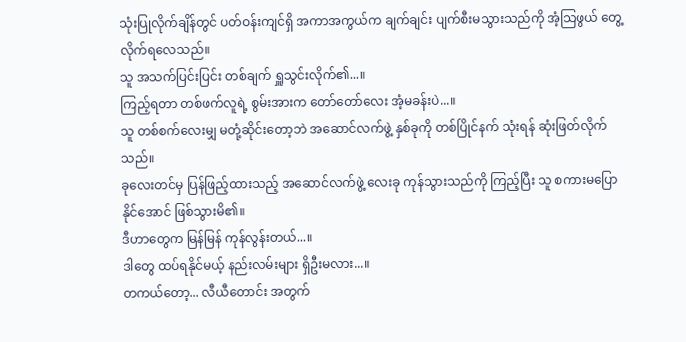သုံးပြုလိုက်ချိန်တွင် ပတ်ဝန်းကျင်ရှိ အကာအကွယ်က ချက်ချင်း ပျက်စီးမသွားသည်ကို အံ့သြဖွယ် တွေ့လိုက်ရလေသည်။
သူ အသက်ပြင်းပြင်း တစ်ချက် ရှူသွင်းလိုက်၏...။
ကြည့်ရတာ တစ်ဖက်လူရဲ့ စွမ်းအားက တော်တော်လေး အံ့မခန်းပဲ...။
သူ တစ်စက်လေးမျှ မတုံ့ဆိုင်းတော့ဘဲ အဆောင်လက်ဖွဲ့ နှစ်ခုကို တစ်ပြိုင်နက် သုံးရန် ဆုံးဖြတ်လိုက်သည်။
ခုလေးတင်မှ ပြန်ဖြည့်ထားသည့် အဆောင်လက်ဖွဲ့ လေးခု ကုန်သွားသည်ကို ကြည့်ပြီး သူ စကားမပြောနိုင်အောင် ဖြစ်သွားမိ၏။
ဒီဟာတွေက မြန်မြန် ကုန်လွန်းတယ်...။
ဒါတွေ ထပ်ရနိုင်မယ့် နည်းလမ်းများ ရှိဦးမလား...။
တကယ်တော့... လီယီတောင်း အတွက်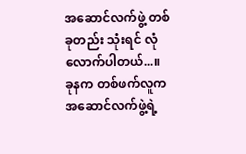အဆောင်လက်ဖွဲ့ တစ်ခုတည်း သုံးရင် လုံလောက်ပါတယ်...။
ခုနက တစ်ဖက်လူက အဆောင်လက်ဖွဲ့ရဲ့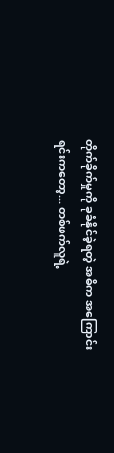တိုက်ခိုက်မှုကို ခုခံနိုင်ခဲ့ရတဲ့ အဓိက အကြောင်းရင်းကတော့... တစ်ဖက်လူရဲ့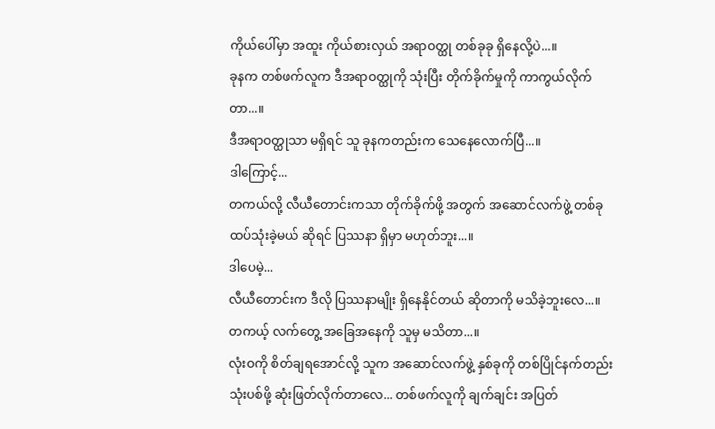ကိုယ်ပေါ်မှာ အထူး ကိုယ်စားလှယ် အရာဝတ္ထု တစ်ခုခု ရှိနေလို့ပဲ...။
ခုနက တစ်ဖက်လူက ဒီအရာဝတ္ထုကို သုံးပြီး တိုက်ခိုက်မှုကို ကာကွယ်လိုက်တာ...။
ဒီအရာဝတ္ထုသာ မရှိရင် သူ ခုနကတည်းက သေနေလောက်ပြီ...။
ဒါကြောင့်...
တကယ်လို့ လီယီတောင်းကသာ တိုက်ခိုက်ဖို့ အတွက် အဆောင်လက်ဖွဲ့ တစ်ခု ထပ်သုံးခဲ့မယ် ဆိုရင် ပြဿနာ ရှိမှာ မဟုတ်ဘူး...။
ဒါပေမဲ့...
လီယီတောင်းက ဒီလို ပြဿနာမျိုး ရှိနေနိုင်တယ် ဆိုတာကို မသိခဲ့ဘူးလေ...။ တကယ့် လက်တွေ့ အခြေအနေကို သူမှ မသိတာ...။
လုံးဝကို စိတ်ချရအောင်လို့ သူက အဆောင်လက်ဖွဲ့ နှစ်ခုကို တစ်ပြိုင်နက်တည်း သုံးပစ်ဖို့ ဆုံးဖြတ်လိုက်တာလေ... တစ်ဖက်လူကို ချက်ချင်း အပြတ်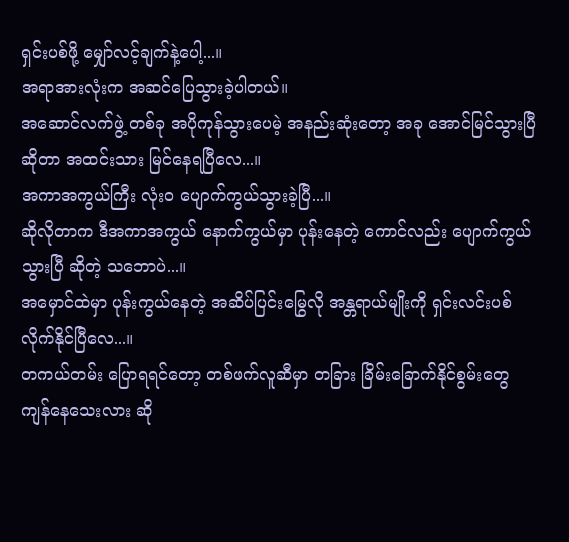ရှင်းပစ်ဖို့ မျှော်လင့်ချက်နဲ့ပေါ့...။
အရာအားလုံးက အဆင်ပြေသွားခဲ့ပါတယ်။
အဆောင်လက်ဖွဲ့ တစ်ခု အပိုကုန်သွားပေမဲ့ အနည်းဆုံးတော့ အခု အောင်မြင်သွားပြီ ဆိုတာ အထင်းသား မြင်နေရပြီလေ...။
အကာအကွယ်ကြီး လုံးဝ ပျောက်ကွယ်သွားခဲ့ပြီ...။
ဆိုလိုတာက ဒီအကာအကွယ် နောက်ကွယ်မှာ ပုန်းနေတဲ့ ကောင်လည်း ပျောက်ကွယ်သွားပြီ ဆိုတဲ့ သဘောပဲ...။
အမှောင်ထဲမှာ ပုန်းကွယ်နေတဲ့ အဆိပ်ပြင်းမြွေလို အန္တရာယ်မျိုးကို ရှင်းလင်းပစ်လိုက်နိုင်ပြီလေ...။
တကယ်တမ်း ပြောရရင်တော့ တစ်ဖက်လူဆီမှာ တခြား ခြိမ်းခြောက်နိုင်စွမ်းတွေ ကျန်နေသေးလား ဆို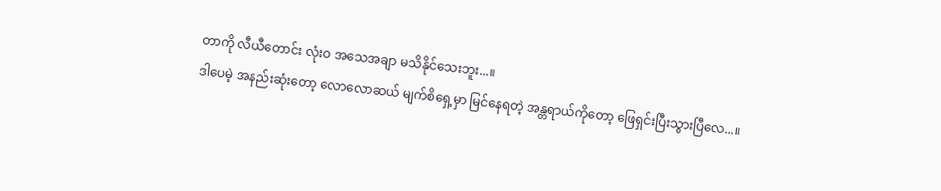တာကို လီယီတောင်း လုံးဝ အသေအချာ မသိနိုင်သေးဘူး...။
ဒါပေမဲ့ အနည်းဆုံးတော့ လောလောဆယ် မျက်စိရှေ့မှာ မြင်နေရတဲ့ အန္တရာယ်ကိုတော့ ဖြေရှင်းပြီးသွားပြီလေ...။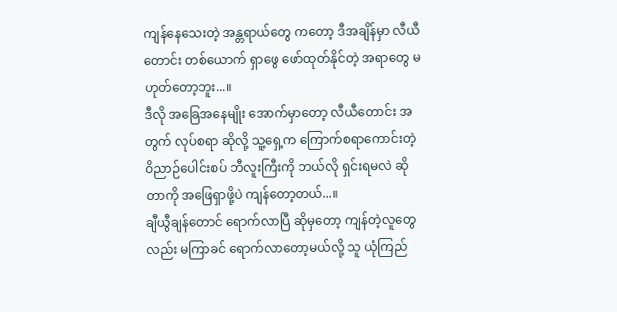ကျန်နေသေးတဲ့ အန္တရာယ်တွေ ကတော့ ဒီအချိန်မှာ လီယီတောင်း တစ်ယောက် ရှာဖွေ ဖော်ထုတ်နိုင်တဲ့ အရာတွေ မဟုတ်တော့ဘူး...။
ဒီလို အခြေအနေမျိုး အောက်မှာတော့ လီယီတောင်း အတွက် လုပ်စရာ ဆိုလို့ သူ့ရှေ့က ကြောက်စရာကောင်းတဲ့ ဝိညာဉ်ပေါင်းစပ် ဘီလူးကြီးကို ဘယ်လို ရှင်းရမလဲ ဆိုတာကို အဖြေရှာဖို့ပဲ ကျန်တော့တယ်...။
ချီယွီချန်တောင် ရောက်လာပြီ ဆိုမှတော့ ကျန်တဲ့လူတွေလည်း မကြာခင် ရောက်လာတော့မယ်လို့ သူ ယုံကြည်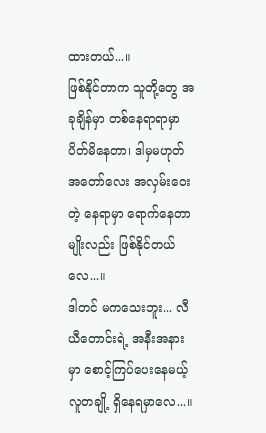ထားတယ်...။
ဖြစ်နိုင်တာက သူတို့တွေ အခုချိန်မှာ တစ်နေရာရာမှာ ပိတ်မိနေတာ၊ ဒါမှမဟုတ် အတော်လေး အလှမ်းဝေးတဲ့ နေရာမှာ ရောက်နေတာမျိုးလည်း ဖြစ်နိုင်တယ်လေ...။
ဒါတင် မကသေးဘူး... လီယီတောင်းရဲ့ အနီးအနားမှာ စောင့်ကြပ်ပေးနေမယ့် လူတချို့ ရှိနေရမှာလေ...။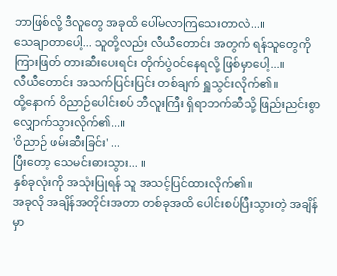ဘာဖြစ်လို့ ဒီလူတွေ အခုထိ ပေါ်မလာကြသေးတာလဲ...။
သေချာတာပေါ့... သူတို့လည်း လီယီတောင်း အတွက် ရန်သူတွေကို ကြားဖြတ် တားဆီးပေးရင်း တိုက်ပွဲဝင်နေရလို့ ဖြစ်မှာပေါ့...။
လီယီတောင်း အသက်ပြင်းပြင်း တစ်ချက် ရှူသွင်းလိုက်၏။
ထို့နောက် ဝိညာဉ်ပေါင်းစပ် ဘီလူးကြီး ရှိရာဘက်ဆီသို့ ဖြည်းညင်းစွာ လျှောက်သွားလိုက်၏...။
'ဝိညာဉ် ဖမ်းဆီးခြင်း' ...
ပြီးတော့ သေမင်းဓားသွား... ။
နှစ်ခုလုံးကို အသုံးပြုရန် သူ အသင့်ပြင်ထားလိုက်၏။
အခုလို အချိန်အတိုင်းအတာ တစ်ခုအထိ ပေါင်းစပ်ပြီးသွားတဲ့ အချိန်မှာ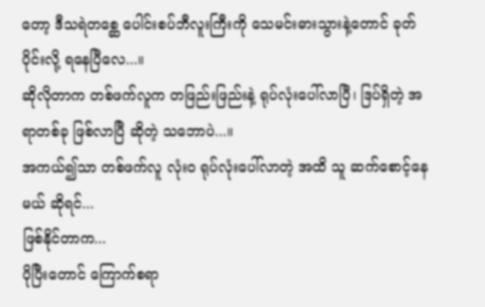တော့ ဒီသရဲတစ္ဆေ ပေါင်းစပ်ဘီလူးကြီးကို သေမင်းဓားသွားနဲ့တောင် ခုတ်ပိုင်းလို့ ရနေပြီလေ...။
ဆိုလိုတာက တစ်ဖက်လူက တဖြည်းဖြည်းနဲ့ ရုပ်လုံးပေါ်လာပြီ၊ ဒြပ်ရှိတဲ့ အရာတစ်ခု ဖြစ်လာပြီ ဆိုတဲ့ သဘောပဲ...။
အကယ်၍သာ တစ်ဖက်လူ လုံးဝ ရုပ်လုံးပေါ်လာတဲ့ အထိ သူ ဆက်စောင့်နေမယ် ဆိုရင်...
ဖြစ်နိုင်တာက...
ပိုပြီးတောင် ကြောက်စရာ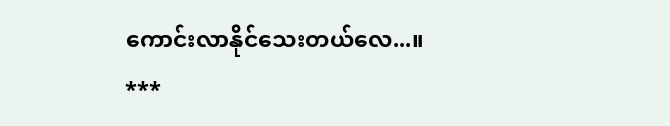ကောင်းလာနိုင်သေးတယ်လေ...။
***